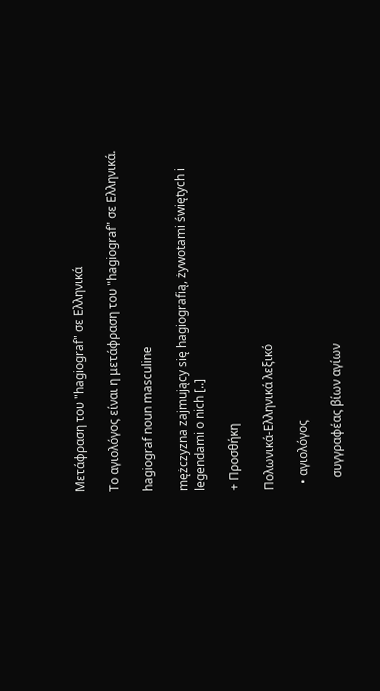Μετάφραση του "hagiograf" σε Ελληνικά

Το αγιολόγος είναι η μετάφραση του "hagiograf" σε Ελληνικά.

hagiograf noun masculine

mężczyzna zajmujący się hagiografią, żywotami świętych i legendami o nich [..]

+ Προσθήκη

Πολωνικά-Ελληνικά λεξικό

  • αγιολόγος

    συγγραφέας βίων αγίων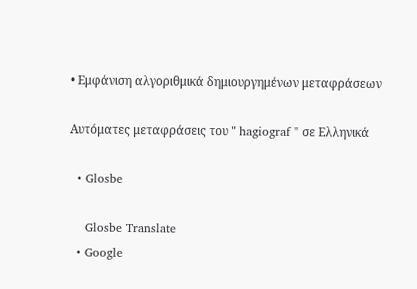• Εμφάνιση αλγοριθμικά δημιουργημένων μεταφράσεων

Αυτόματες μεταφράσεις του " hagiograf " σε Ελληνικά

  • Glosbe

    Glosbe Translate
  • Google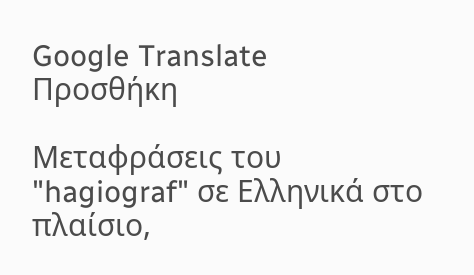Google Translate
Προσθήκη

Μεταφράσεις του "hagiograf" σε Ελληνικά στο πλαίσιο,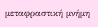μεταφραστική μνήμη